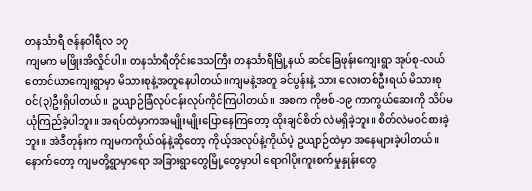တနင်္သာရီ ဇန်နဝါရီလ ၁၇
ကျမက မဖြိုးအိလှိုင်ပါ။ တနင်္သာရီတိုင်းဒေသကြီး တနင်္သာရီမြို့နယ် ဆင်ခြေဖုန်းကျေးရွာ အုပ်စု-လယ်တောင်ယာကျေးရွာမှာ မိသားစုနဲ့အတူနေပါတယ်။ကျမနဲ့အတူ ခင်ပွန်းနဲ့ သား လေးတစ်ဦးရယ် မိသားစုဝင်(၃)ဦးရှိပါတယ်။ ဥယျာဉ်ခြံလုပ်ငန်းလုပ်ကိုင်ကြပါတယ်။ အစက ကိုဗစ်-၁၉ ကာကွယ်ဆေးကို သိပ်မယုံကြည်ခဲ့ပါဘူး။ အရပ်ထဲမှာကအမျိုးမျိုးပြောနေကြတော့ ထိုးချင်စိတ် လဲမရှိခဲ့ဘူး။ စိတ်လဲမဝင်စားခဲ့ဘူး။ အဲဒီတုန်းက ကျမကကိုယ်ဝန်နဲ့ဆိုတော့ ကိုယ့်အလုပ်နဲ့ကိုယ်ပဲ့ ဥယျာဉ်ထဲမှာ အနေများခဲ့ပါတယ်။
နောက်တော့ ကျမတို့ရွာမှာရော အခြားရွာတွေမြို့တွေမှာပါ ရောဂါပိုးကူးစက်မှုနှုန်းတွေ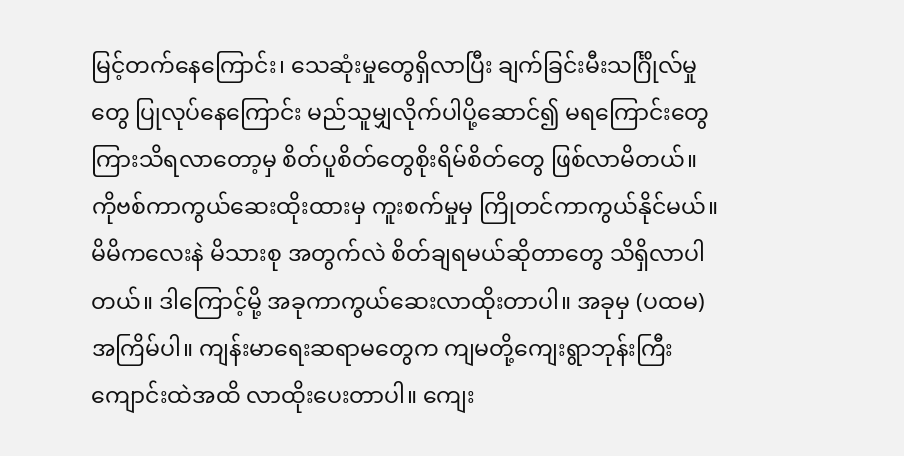မြင့်တက်နေကြောင်း၊ သေဆုံးမှုတွေရှိလာပြီး ချက်ခြင်းမီးသင်္ဂြိုလ်မှုတွေ ပြုလုပ်နေကြောင်း မည်သူမျှလိုက်ပါပို့ဆောင်၍ မရကြောင်းတွေကြားသိရလာတော့မှ စိတ်ပူစိတ်တွေစိုးရိမ်စိတ်တွေ ဖြစ်လာမိတယ်။ကိုဗစ်ကာကွယ်ဆေးထိုးထားမှ ကူးစက်မှုမှ ကြိုတင်ကာကွယ်နိုင်မယ်။ မိမိကလေးနဲ မိသားစု အတွက်လဲ စိတ်ချရမယ်ဆိုတာတွေ သိရှိလာပါတယ်။ ဒါကြောင့်မို့ အခုကာကွယ်ဆေးလာထိုးတာပါ။ အခုမှ (ပထမ) အကြိမ်ပါ။ ကျန်းမာရေးဆရာမတွေက ကျမတို့ကျေးရွာဘုန်းကြီးကျောင်းထဲအထိ လာထိုးပေးတာပါ။ ကျေး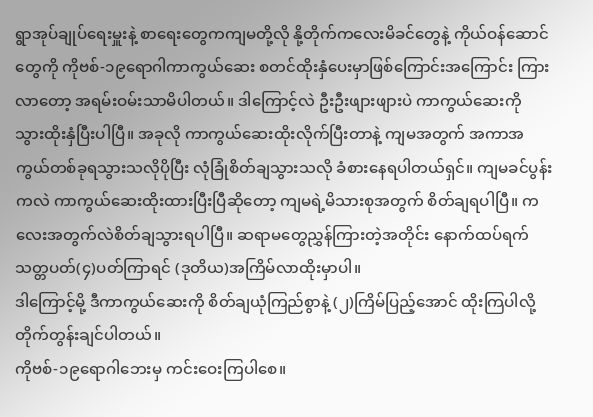ရွာအုပ်ချုပ်ရေးမှူးနဲ့ စာရေးတွေကကျမတို့လို နို့တိုက်ကလေးမိခင်တွေနဲ့ ကိုယ်ဝန်ဆောင်တွေကို ကိုဗစ်-၁၉ရောဂါကာကွယ်ဆေး စတင်ထိုးနှံပေးမှာဖြစ်ကြောင်းအကြောင်း ကြားလာတော့ အရမ်းဝမ်းသာမိပါတယ်။ ဒါကြောင့်လဲ ဦးဦးဖျားဖျားပဲ ကာကွယ်ဆေးကို သွားထိုးနှံပြီးပါပြီ။ အခုလို ကာကွယ်ဆေးထိုးလိုက်ပြီးတာနဲ့ ကျမအတွက် အကာအကွယ်တစ်ခုရသွားသလိုပိုပြီး လုံခြုံစိတ်ချသွားသလို ခံစားနေရပါတယ်ရှင်။ ကျမခင်ပွန်းကလဲ ကာကွယ်ဆေးထိုးထားပြီးပြီဆိုတော့ ကျမရဲ့မိသားစုအတွက် စိတ်ချရပါပြီ။ ကလေးအတွက်လဲစိတ်ချသွားရပါပြီ။ ဆရာမတွေညွှန်ကြားတဲ့အတိုင်း နောက်ထပ်ရက်သတ္တပတ်(၄)ပတ်ကြာရင် (ဒုတိယ)အကြိမ်လာထိုးမှာပါ။
ဒါကြောင့်မို့ ဒီကာကွယ်ဆေးကို စိတ်ချယုံကြည်စွာနဲ့ (၂)ကြိမ်ပြည့်အောင် ထိုးကြပါလို့ တိုက်တွန်းချင်ပါတယ်။
ကိုဗစ်-၁၉ရောဂါဘေးမှ ကင်းဝေးကြပါစေ။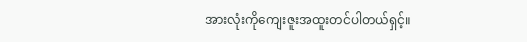အားလုံးကိုကျေးဇူးအထူးတင်ပါတယ်ရှင့်။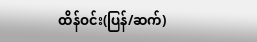ထိန်ဝင်း(ပြန်/ဆက်)